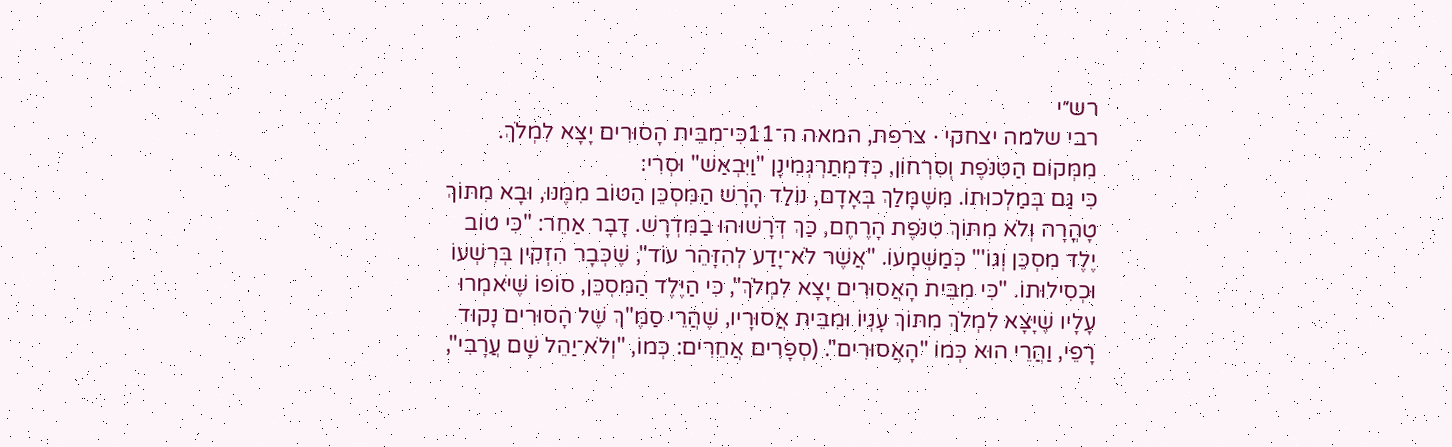רש״י
רבי שלמה יצחקי · צרפת, המאה ה־11כִּי־מִבֵּית הָסוּרִים יָצָא לִמְלֹךְ. מִמְּקוֹם הַטִּנֹּפֶת וְסִרְחוֹן, כְּדִמְתַרְגְּמִינָן "וַיִּבְאַשׁ" וּסְרִי:
כִּי גַּם בְּמַלְכוּתוֹ. מִּשֶׁמָּלַךְ בְּאָדָם, נוֹלַד הָרָשׁ הַמִּסְכֵּן הַטּוֹב מִמֶּנּוּ, וּבָא מִתּוֹךְ טָהֳרָה וְלֹא מִתּוֹךְ טִנֹּפֶת הָרֶחֶם, כַּךְ דְּרָשׁוּהוּ בַמִּדְרָשׁ. דָבָר אַחֵר: "כִּי טוֹב יֶלֶד מִסְכֵּן וְגוֹ'" כְּמַשְׁמָעוֹ. "אֲשֶׁר לֹא־יָדַע לְהִזָּהֵר עוֹד", שֶׁכְּבָר הִזְקִין בְּרִשְׁעוֹ וּכְסִילוּתוֹ. "כִּי מִבֵּית הָאֲסוּרִים יָצָא לִמְלֹךְ", כִּי הַיֶּלֶד הַמִּסְכֵּן, סוֹפוֹ שֶׁיֹּאמְרוּ עָלָיו שֶׁיָּצָא לִמְלֹךְ מִתּוֹךְ עָנְיוֹ וּמִבֵּית אֲסוּרָיו, שֶׁהֲרֵי סַמֶּ"ךְ שֶׁל הָסוּרִים נָקוּד רָפֵי, וַהֲרֵי הוּא כְּמוֹ "הָאֲסוּרִים". (סְפָרִים אֲחֵרִים: כְּמוֹ, "וְלֹא־יַהֵל שָׁם עֲרָבִי",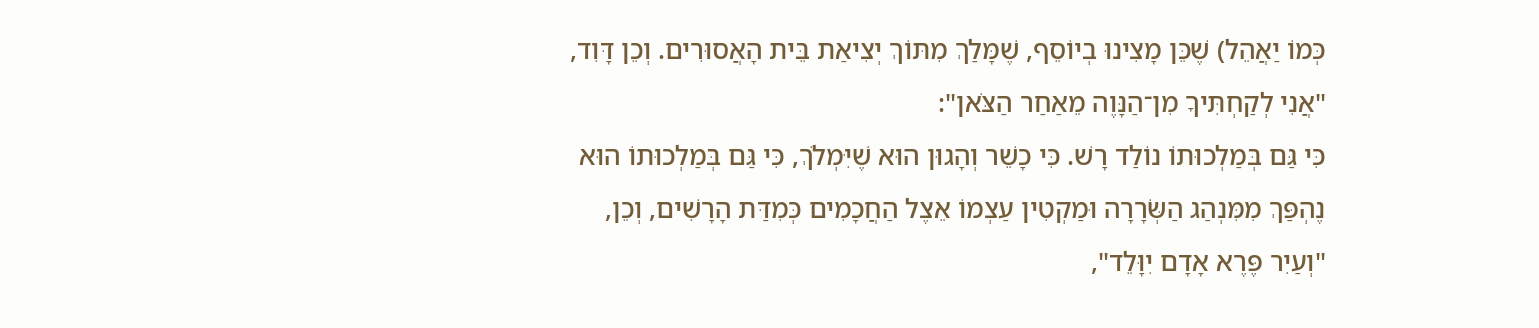כְּמוֹ יַאֲהֵל) שֶׁכֵּן מָצִינוּ בְיוֹסֵף, שֶׁמָּלַךְ מִתּוֹךְ יְצִיאַת בֵּית הָאֲסוּרִים. וְכֵן דָּוִד, "אֲנִי לְקַחְתִּיךָ מִן־הַנָּוֶה מֵאַחַר הַצֹּאן":
כִּי גַּם בְּמַלְכוּתוֹ נוֹלַד רָשׁ. כִּי כָשֵׁר וְהָגוּן הוּא שֶׁיִּמְלֹךְ, כִּי גַּם בְּמַלְכוּתוֹ הוּא נֶהְפַּךְ מִמִּנְהַג הַשְּׂרָרָה וּמַקְטִין עַצְמוֹ אֵצֶל הַחֲכָמִים כְּמִדַּת הָרָשִׁים, וְכֵן, "וְעַיִר פֶּרֶא אָדָם יִוָּלֵד",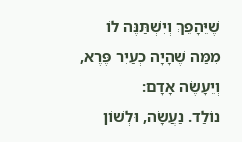שֶׁיֵּהָפֵךְ וְיִשְׁתַּנֶּה לוֹ מִמַּה שֶׁהָיָה כְעַיִר פֶּרֶא, וְיֵעָשֶׂה אָדָם:
נוֹלַד. נַעֲשָׂה, וּלְשׁוֹן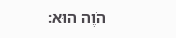הֹוֶה הוּא: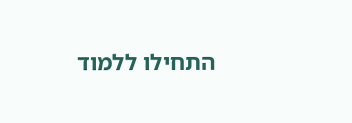התחילו ללמוד